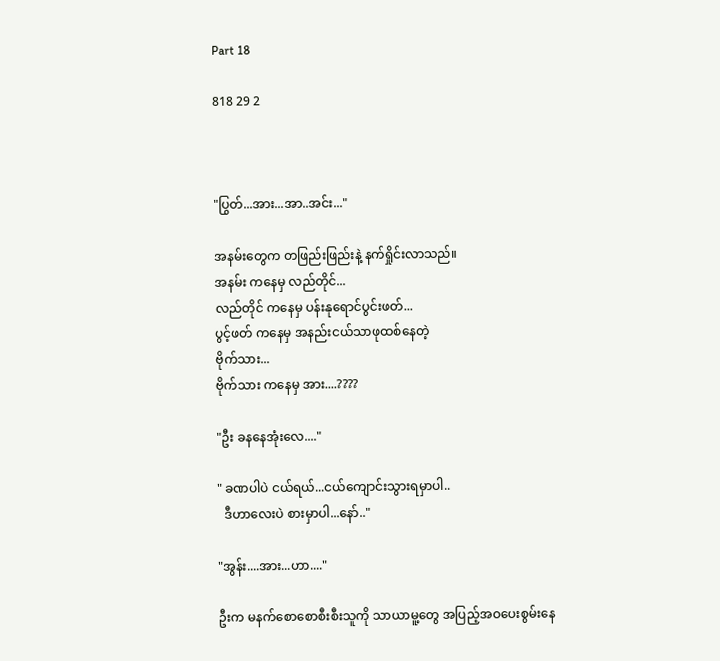Part 18

818 29 2



"ပြွတ်...အား...အာ..အင်း..."

အနမ်းတွေက တဖြည်းဖြည်းနဲ့ နက်ရှိုင်းလာသည်။
အနမ်း ကနေမှ လည်တိုင်...
လည်တိုင် ကနေမှ ပန်းနုရောင်ပွင်းဖတ်...
ပွင့်ဖတ် ကနေမှ အနည်းငယ်သာဖုထစ်နေတဲ့
ဗိုက်သား...
ဗိုက်သား ကနေမှ အား....????

"ဦး ခနနေအုံးလေ...."

" ခဏပါပဲ ငယ်ရယ်...ငယ်ကျောင်းသွားရမှာပါ..
  ဒီဟာလေးပဲ စားမှာပါ...နော်.."

"အွန်း....အား...ဟာ...."

ဦးက မနက်စောစောစီးစီးသူကို သာယာမူ့တွေ အပြည့်အဝပေးစွမ်းနေ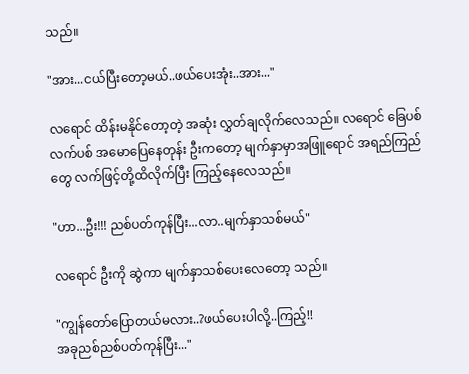သည်။

"အား...ငယ်ပြီးတော့မယ်..ဖယ်ပေးအုံး..အား..."

လရောင် ထိန်းမနိုင်တော့တဲ့ အဆုံး လွှတ်ချလိုက်လေသည်။ လရောင် ခြေပစ်လက်ပစ် အမောပြေနေတုန်း ဦးကတော့ မျက်နှာမှာအဖြူရောင် အရည်ကြည်တွေ လက်ဖြင့်တို့ထိလိုက်ပြီး ကြည့်နေလေသည်။

"ဟာ...ဦး!!! ညစ်ပတ်ကုန်ပြီး...လာ..မျက်နှာသစ်မယ်"

လရောင် ဦးကို ဆွဲကာ မျက်နှာသစ်ပေးလေတော့ သည်။

"ကျွန်တော်ပြောတယ်မလား..?ဖယ်ပေးပါလို့..ကြည့်!!
အခုညစ်ညစ်ပတ်ကုန်ပြီး..."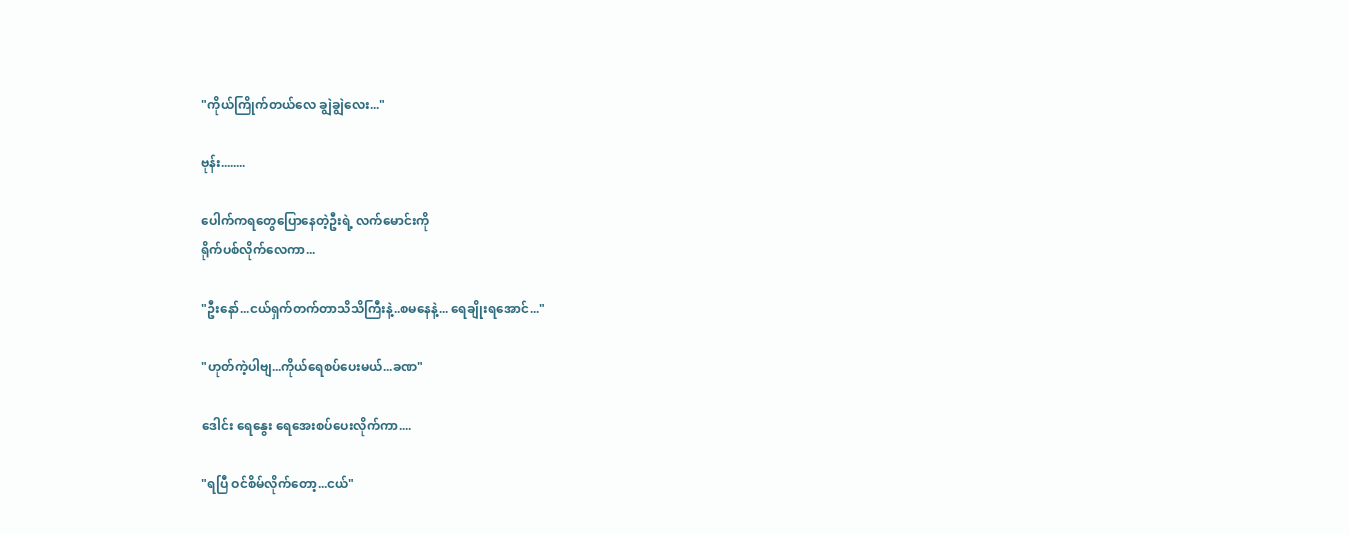"ကိုယ်ကြိုက်တယ်လေ ချွဲချွဲလေး..."

ဗုန်း........

ပေါက်ကရတွေပြောနေတဲ့ဦးရဲ့ လက်မောင်းကို
ရိုက်ပစ်လိုက်လေကာ...

"ဦးနော်...ငယ်ရှက်တက်တာသိသိကြီးနဲ့..စမနေနဲ့... ရေချိုးရအောင်..."

"ဟုတ်ကဲ့ပါဗျ...ကိုယ်ရေစပ်ပေးမယ်...ခဏ"

ဒေါင်း ရေနွေး ရေအေးစပ်ပေးလိုက်ကာ....

"ရပြီ ဝင်စိမ်လိုက်တော့...ငယ်"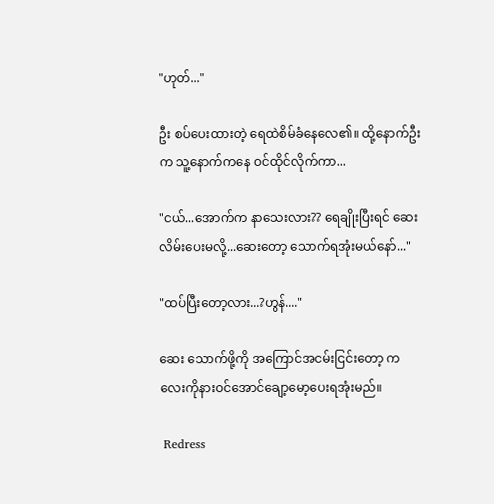"ဟုတ်..."

ဦး စပ်ပေးထားတဲ့ ရေထဲစိမ်ခံနေလေ၏။ ထို့နောက်ဦးက သူ့နောက်ကနေ ဝင်ထိုင်လိုက်ကာ...

"ငယ်...အောက်က နာသေးလား?? ရေချိုးပြီးရင် ဆေးလိမ်းပေးမလို့...ဆေးတော့ သောက်ရအုံးမယ်နော်..."

"ထပ်ပြီးတော့လား...?ဟွန်...."

ဆေး သောက်ဖို့ကို အကြောင်အငမ်းငြင်းတော့ ကလေးကိုနားဝင်အောင်ချော့မော့ပေးရအုံးမည်။

 Redress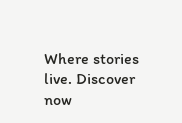Where stories live. Discover now